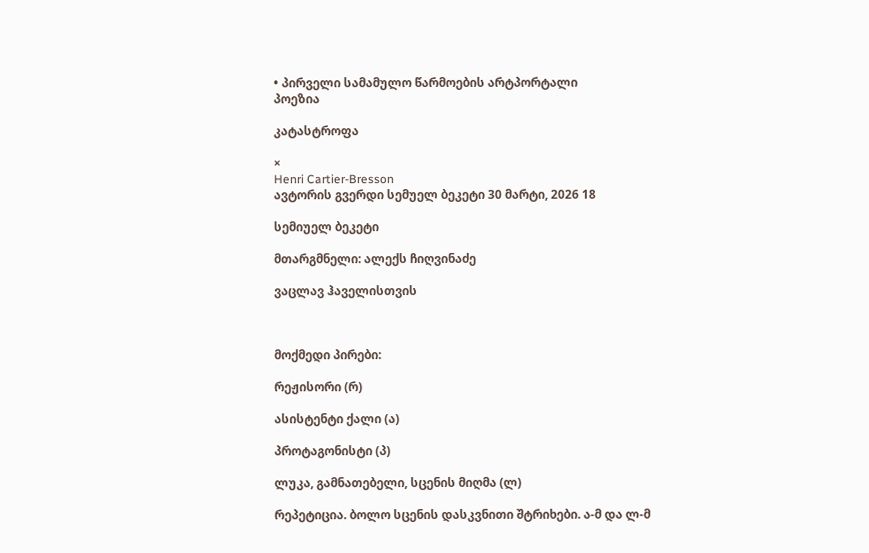• პირველი სამამულო წარმოების არტპორტალი
პოეზია

კატასტროფა

×
Henri Cartier-Bresson
ავტორის გვერდი სემუელ ბეკეტი 30 მარტი, 2026 18

სემიუელ ბეკეტი

მთარგმნელი: ალექს ჩიღვინაძე

ვაცლავ ჰაველისთვის



მოქმედი პირები:

რეჟისორი (რ)

ასისტენტი ქალი (ა)

პროტაგონისტი (პ)

ლუკა, გამნათებელი, სცენის მიღმა (ლ)

რეპეტიცია. ბოლო სცენის დასკვნითი შტრიხები. ა-მ და ლ-მ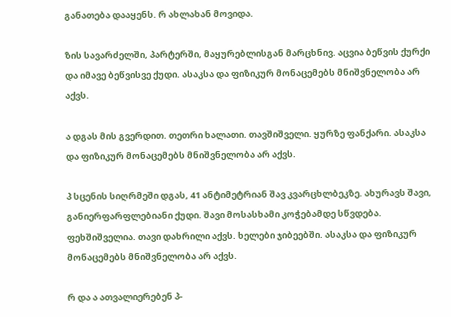განათება დააყენს. რ ახლახან მოვიდა.

ზის სავარძელში, პარტერში, მაყურებლისგან მარცხნივ. აცვია ბეწვის ქურქი და იმავე ბეწვისვე ქუდი. ასაკსა და ფიზიკურ მონაცემებს მნიშვნელობა არ აქვს.

ა დგას მის გვერდით. თეთრი ხალათი. თავშიშველი. ყურზე ფანქარი. ასაკსა და ფიზიკურ მონაცემებს მნიშვნელობა არ აქვს.

პ სცენის სიღრმეში დგას, 41 ანტიმეტრიან შავ კვარცხლბეკზე. ახურავს შავი, განიერფარფლებიანი ქუდი. შავი მოსასხამი კოჭებამდე სწვდება. ფეხშიშველია. თავი დახრილი აქვს. ხელები ჯიბეებში. ასაკსა და ფიზიკურ მონაცემებს მნიშვნელობა არ აქვს.

რ და ა ათვალიერებენ პ-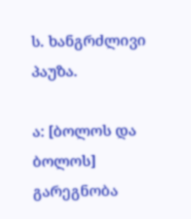ს. ხანგრძლივი პაუზა.

ა: [ბოლოს და ბოლოს] გარეგნობა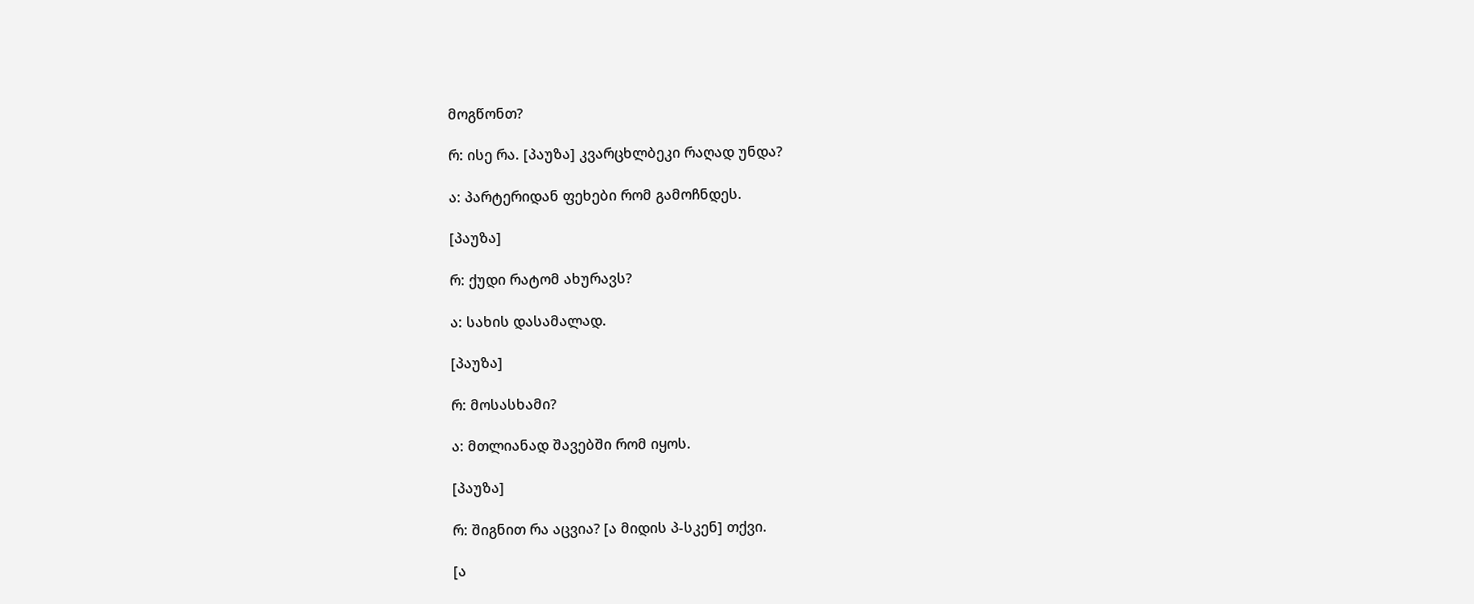მოგწონთ?

რ: ისე რა. [პაუზა] კვარცხლბეკი რაღად უნდა?

ა: პარტერიდან ფეხები რომ გამოჩნდეს.

[პაუზა]

რ: ქუდი რატომ ახურავს?

ა: სახის დასამალად.

[პაუზა]

რ: მოსასხამი?

ა: მთლიანად შავებში რომ იყოს.

[პაუზა]

რ: შიგნით რა აცვია? [ა მიდის პ-სკენ] თქვი.

[ა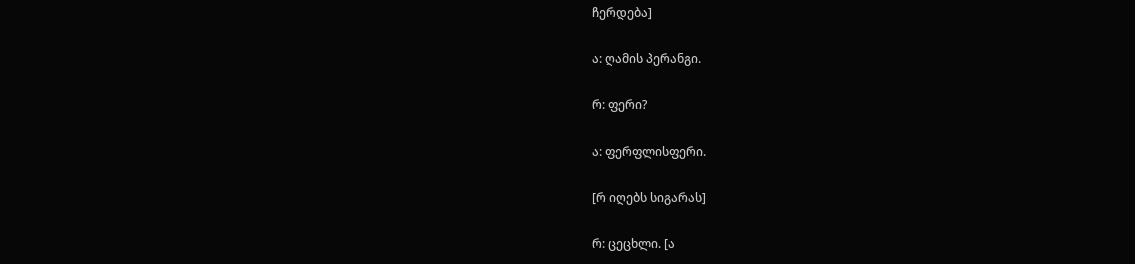ჩერდება]

ა: ღამის პერანგი.

რ: ფერი?

ა: ფერფლისფერი.

[რ იღებს სიგარას]

რ: ცეცხლი. [ა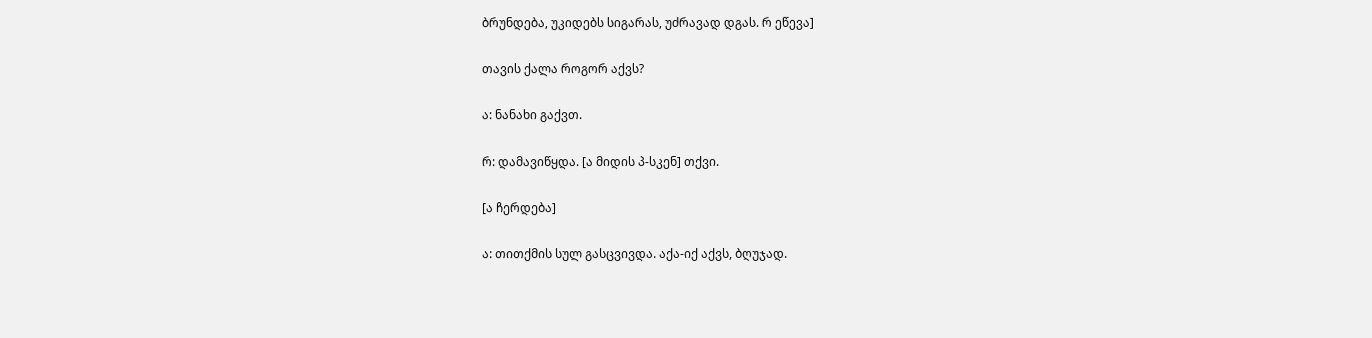ბრუნდება, უკიდებს სიგარას, უძრავად დგას. რ ეწევა]

თავის ქალა როგორ აქვს?

ა: ნანახი გაქვთ.

რ: დამავიწყდა. [ა მიდის პ-სკენ] თქვი.

[ა ჩერდება]

ა: თითქმის სულ გასცვივდა. აქა-იქ აქვს, ბღუჯად.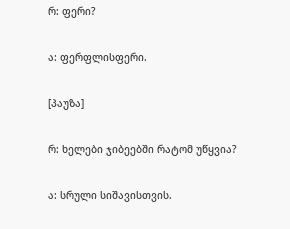რ: ფერი?

ა: ფერფლისფერი.

[პაუზა]

რ: ხელები ჯიბეებში რატომ უწყვია?

ა: სრული სიშავისთვის.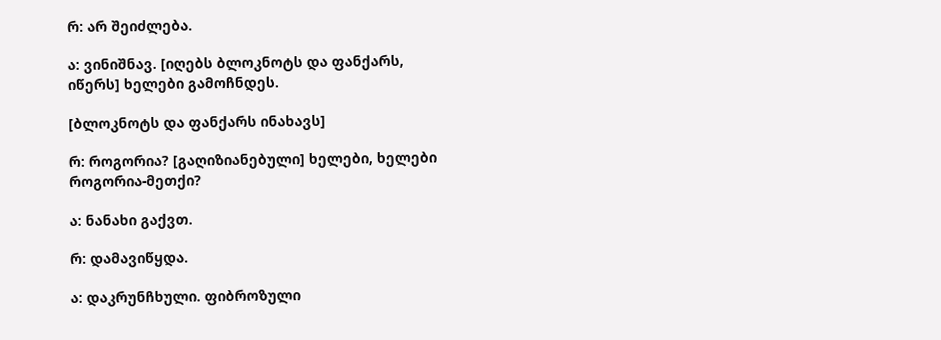რ: არ შეიძლება.

ა: ვინიშნავ. [იღებს ბლოკნოტს და ფანქარს, იწერს] ხელები გამოჩნდეს.

[ბლოკნოტს და ფანქარს ინახავს]

რ: როგორია? [გაღიზიანებული] ხელები, ხელები როგორია-მეთქი?

ა: ნანახი გაქვთ.

რ: დამავიწყდა.

ა: დაკრუნჩხული. ფიბროზული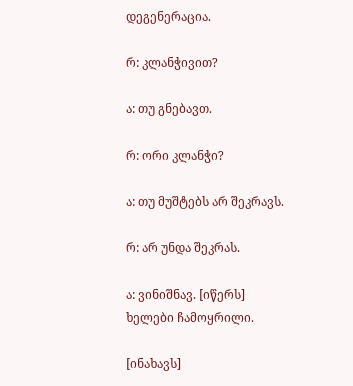დეგენერაცია.

რ: კლანჭივით?

ა: თუ გნებავთ.

რ: ორი კლანჭი?

ა: თუ მუშტებს არ შეკრავს.

რ: არ უნდა შეკრას.

ა: ვინიშნავ. [იწერს] ხელები ჩამოყრილი.

[ინახავს]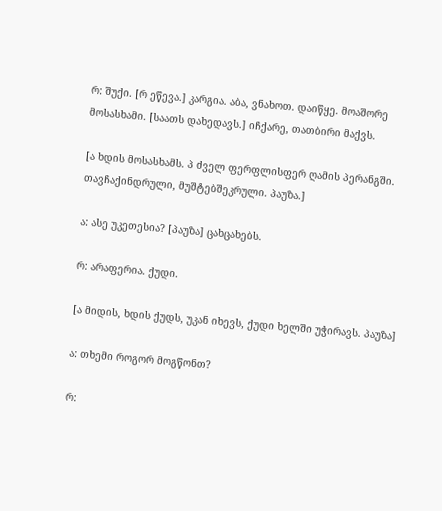რ: შუქი. [რ ეწევა.] კარგია. აბა, ვნახოთ. დაიწყე. მოაშორე მოსასხამი. [საათს დახედავს.] იჩქარე, თათბირი მაქვს.

[ა ხდის მოსასხამს. პ ძველ ფერფლისფერ ღამის პერანგში. თავჩაქინდრული, მუშტებშეკრული. პაუზა.]

ა: ასე უკეთესია? [პაუზა] ცახცახებს.

რ: არაფერია. ქუდი.

[ა მიდის, ხდის ქუდს, უკან იხევს, ქუდი ხელში უჭირავს. პაუზა]

ა: თხემი როგორ მოგწონთ?

რ: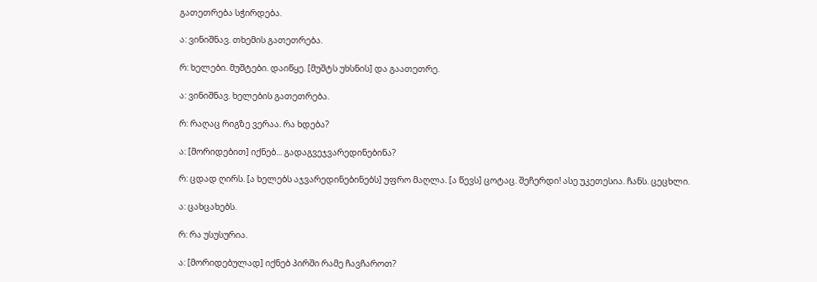გათეთრება სჭირდება.

ა: ვინიშნავ. თხემის გათეთრება.

რ: ხელები. მუშტები. დაიწყე. [მუშტს უხსნის] და გაათეთრე.

ა: ვინიშნავ. ხელების გათეთრება.

რ: რაღაც რიგზე ვერაა. რა ხდება?

ა: [მორიდებით] იქნებ... გადაგვეჯვარედინებინა?

რ: ცდად ღირს. [ა ხელებს აჯვარედინებინებს] უფრო მაღლა. [ა წევს] ცოტაც. შეჩერდი! ასე უკეთესია. ჩანს. ცეცხლი.

ა: ცახცახებს.

რ: რა უსუსურია.

ა: [მორიდებულად] იქნებ პირში რამე ჩავჩაროთ?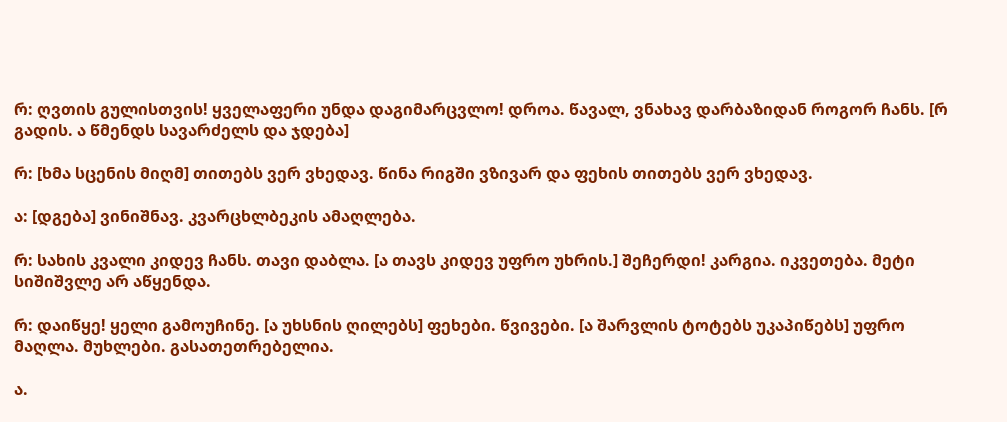რ: ღვთის გულისთვის! ყველაფერი უნდა დაგიმარცვლო! დროა. წავალ, ვნახავ დარბაზიდან როგორ ჩანს. [რ გადის. ა წმენდს სავარძელს და ჯდება]

რ: [ხმა სცენის მიღმ] თითებს ვერ ვხედავ. წინა რიგში ვზივარ და ფეხის თითებს ვერ ვხედავ.

ა: [დგება] ვინიშნავ. კვარცხლბეკის ამაღლება.

რ: სახის კვალი კიდევ ჩანს. თავი დაბლა. [ა თავს კიდევ უფრო უხრის.] შეჩერდი! კარგია. იკვეთება. მეტი სიშიშვლე არ აწყენდა.

რ: დაიწყე! ყელი გამოუჩინე. [ა უხსნის ღილებს] ფეხები. წვივები. [ა შარვლის ტოტებს უკაპიწებს] უფრო მაღლა. მუხლები. გასათეთრებელია.

ა.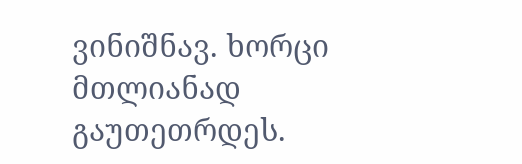ვინიშნავ. ხორცი მთლიანად გაუთეთრდეს.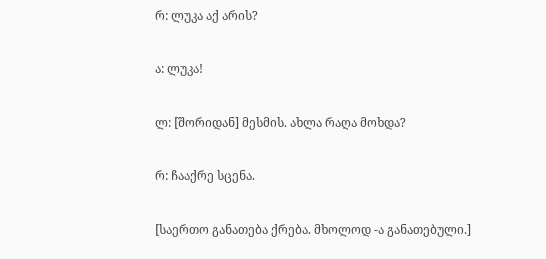რ: ლუკა აქ არის?

ა: ლუკა!

ლ: [შორიდან] მესმის. ახლა რაღა მოხდა?

რ: ჩააქრე სცენა.

[საერთო განათება ქრება. მხოლოდ -ა განათებული.]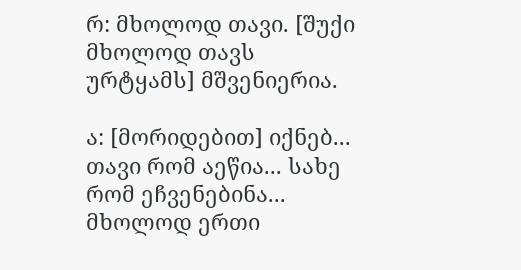რ: მხოლოდ თავი. [შუქი მხოლოდ თავს ურტყამს] მშვენიერია.

ა: [მორიდებით] იქნებ... თავი რომ აეწია... სახე რომ ეჩვენებინა... მხოლოდ ერთი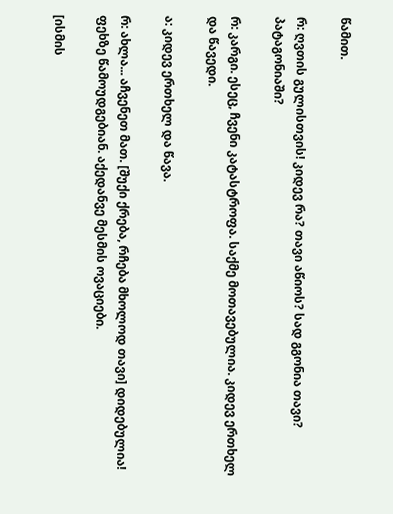წამით.

რ: ღვთის გულისთვის! კიდევ რა? თავი აწიოს? სად გგონია თავი? პატაგონიაში?

რ: კარგი. ესეც, ჩვენი კატასტროფა. საქმე მოთავებულია. კიდევ ერთხელ და წავედი.

ა: კიდევ ერთხელ და წავა.

რ: ახლა... აჩვენეთ მათ. [შუქი ქრება, რჩება მხოლოდ თავი] დიდებულია! ფეხზე წამოუდგებიან. აქედანვე მესმის ოვაციები.

[ისმის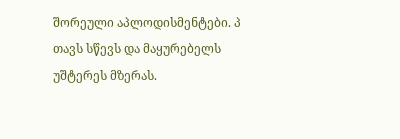შორეული აპლოდისმენტები. პ თავს სწევს და მაყურებელს უშტერეს მზერას.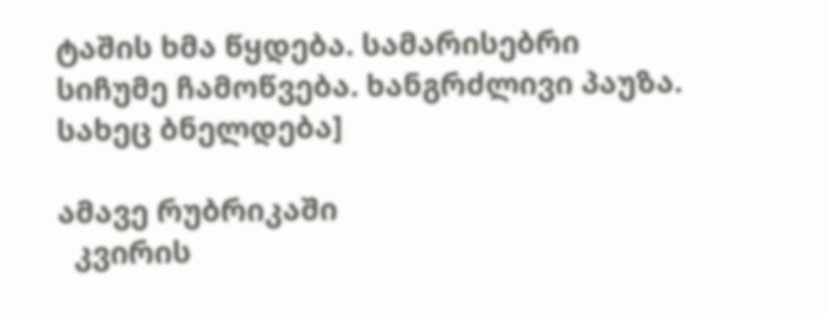ტაშის ხმა წყდება. სამარისებრი სიჩუმე ჩამოწვება. ხანგრძლივი პაუზა. სახეც ბნელდება]

ამავე რუბრიკაში
  კვირის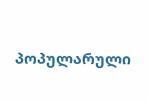პოპულარული